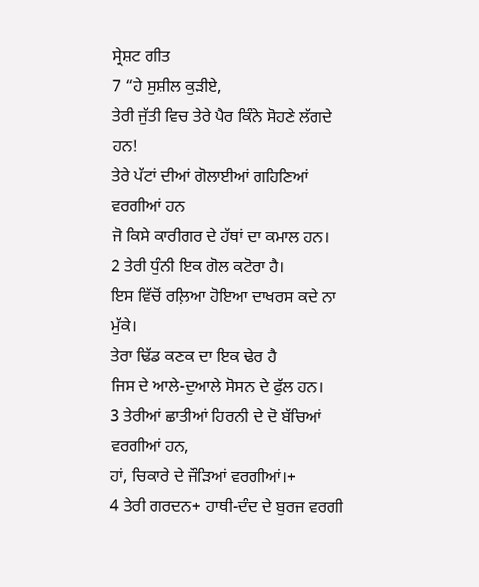ਸ੍ਰੇਸ਼ਟ ਗੀਤ
7 “ਹੇ ਸੁਸ਼ੀਲ ਕੁੜੀਏ,
ਤੇਰੀ ਜੁੱਤੀ ਵਿਚ ਤੇਰੇ ਪੈਰ ਕਿੰਨੇ ਸੋਹਣੇ ਲੱਗਦੇ ਹਨ!
ਤੇਰੇ ਪੱਟਾਂ ਦੀਆਂ ਗੋਲਾਈਆਂ ਗਹਿਣਿਆਂ ਵਰਗੀਆਂ ਹਨ
ਜੋ ਕਿਸੇ ਕਾਰੀਗਰ ਦੇ ਹੱਥਾਂ ਦਾ ਕਮਾਲ ਹਨ।
2 ਤੇਰੀ ਧੁੰਨੀ ਇਕ ਗੋਲ ਕਟੋਰਾ ਹੈ।
ਇਸ ਵਿੱਚੋਂ ਰਲ਼ਿਆ ਹੋਇਆ ਦਾਖਰਸ ਕਦੇ ਨਾ ਮੁੱਕੇ।
ਤੇਰਾ ਢਿੱਡ ਕਣਕ ਦਾ ਇਕ ਢੇਰ ਹੈ
ਜਿਸ ਦੇ ਆਲੇ-ਦੁਆਲੇ ਸੋਸਨ ਦੇ ਫੁੱਲ ਹਨ।
3 ਤੇਰੀਆਂ ਛਾਤੀਆਂ ਹਿਰਨੀ ਦੇ ਦੋ ਬੱਚਿਆਂ ਵਰਗੀਆਂ ਹਨ,
ਹਾਂ, ਚਿਕਾਰੇ ਦੇ ਜੌੜਿਆਂ ਵਰਗੀਆਂ।+
4 ਤੇਰੀ ਗਰਦਨ+ ਹਾਥੀ-ਦੰਦ ਦੇ ਬੁਰਜ ਵਰਗੀ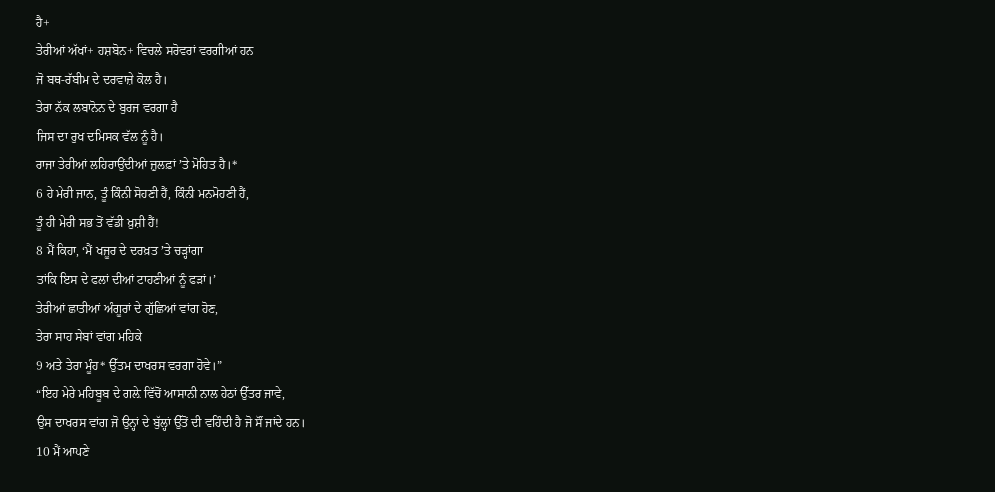ਹੈ+
ਤੇਰੀਆਂ ਅੱਖਾਂ+ ਹਸ਼ਬੋਨ+ ਵਿਚਲੇ ਸਰੋਵਰਾਂ ਵਰਗੀਆਂ ਹਨ
ਜੋ ਬਥ-ਰੱਬੀਮ ਦੇ ਦਰਵਾਜ਼ੇ ਕੋਲ ਹੈ।
ਤੇਰਾ ਨੱਕ ਲਬਾਨੋਨ ਦੇ ਬੁਰਜ ਵਰਗਾ ਹੈ
ਜਿਸ ਦਾ ਰੁਖ ਦਮਿਸਕ ਵੱਲ ਨੂੰ ਹੈ।
ਰਾਜਾ ਤੇਰੀਆਂ ਲਹਿਰਾਉਂਦੀਆਂ ਜ਼ੁਲਫ਼ਾਂ ʼਤੇ ਮੋਹਿਤ ਹੈ।*
6 ਹੇ ਮੇਰੀ ਜਾਨ, ਤੂੰ ਕਿੰਨੀ ਸੋਹਣੀ ਹੈਂ, ਕਿੰਨੀ ਮਨਮੋਹਣੀ ਹੈਂ,
ਤੂੰ ਹੀ ਮੇਰੀ ਸਭ ਤੋਂ ਵੱਡੀ ਖ਼ੁਸ਼ੀ ਹੈਂ!
8 ਮੈਂ ਕਿਹਾ, ‘ਮੈਂ ਖਜੂਰ ਦੇ ਦਰਖ਼ਤ ʼਤੇ ਚੜ੍ਹਾਂਗਾ
ਤਾਂਕਿ ਇਸ ਦੇ ਫਲਾਂ ਦੀਆਂ ਟਾਹਣੀਆਂ ਨੂੰ ਫੜਾਂ।’
ਤੇਰੀਆਂ ਛਾਤੀਆਂ ਅੰਗੂਰਾਂ ਦੇ ਗੁੱਛਿਆਂ ਵਾਂਗ ਹੋਣ,
ਤੇਰਾ ਸਾਹ ਸੇਬਾਂ ਵਾਂਗ ਮਹਿਕੇ
9 ਅਤੇ ਤੇਰਾ ਮੂੰਹ* ਉੱਤਮ ਦਾਖਰਸ ਵਰਗਾ ਹੋਵੇ।”
“ਇਹ ਮੇਰੇ ਮਹਿਬੂਬ ਦੇ ਗਲ਼ੇ ਵਿੱਚੋਂ ਆਸਾਨੀ ਨਾਲ ਹੇਠਾਂ ਉੱਤਰ ਜਾਵੇ,
ਉਸ ਦਾਖਰਸ ਵਾਂਗ ਜੋ ਉਨ੍ਹਾਂ ਦੇ ਬੁੱਲ੍ਹਾਂ ਉੱਤੋਂ ਦੀ ਵਹਿੰਦੀ ਹੈ ਜੋ ਸੌਂ ਜਾਂਦੇ ਹਨ।
10 ਮੈਂ ਆਪਣੇ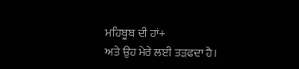ਮਹਿਬੂਬ ਦੀ ਹਾਂ+
ਅਤੇ ਉਹ ਮੇਰੇ ਲਈ ਤੜਫਦਾ ਹੈ।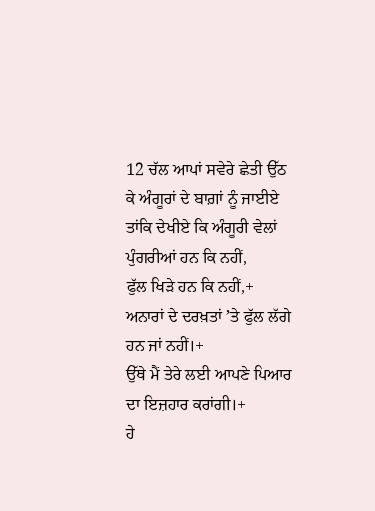12 ਚੱਲ ਆਪਾਂ ਸਵੇਰੇ ਛੇਤੀ ਉੱਠ ਕੇ ਅੰਗੂਰਾਂ ਦੇ ਬਾਗ਼ਾਂ ਨੂੰ ਜਾਈਏ
ਤਾਂਕਿ ਦੇਖੀਏ ਕਿ ਅੰਗੂਰੀ ਵੇਲਾਂ ਪੁੰਗਰੀਆਂ ਹਨ ਕਿ ਨਹੀਂ,
ਫੁੱਲ ਖਿੜੇ ਹਨ ਕਿ ਨਹੀਂ,+
ਅਨਾਰਾਂ ਦੇ ਦਰਖ਼ਤਾਂ ʼਤੇ ਫੁੱਲ ਲੱਗੇ ਹਨ ਜਾਂ ਨਹੀਂ।+
ਉੱਥੇ ਮੈਂ ਤੇਰੇ ਲਈ ਆਪਣੇ ਪਿਆਰ ਦਾ ਇਜ਼ਹਾਰ ਕਰਾਂਗੀ।+
ਹੇ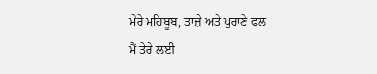ਮੇਰੇ ਮਹਿਬੂਬ, ਤਾਜ਼ੇ ਅਤੇ ਪੁਰਾਣੇ ਫਲ
ਮੈਂ ਤੇਰੇ ਲਈ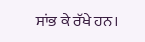ਸਾਂਭ ਕੇ ਰੱਖੇ ਹਨ।